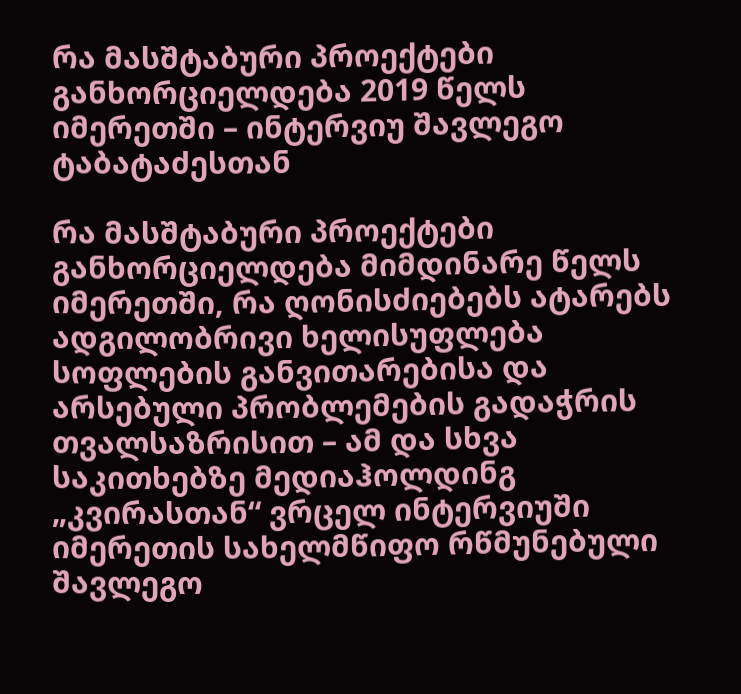რა მასშტაბური პროექტები განხორციელდება 2019 წელს იმერეთში – ინტერვიუ შავლეგო ტაბატაძესთან

რა მასშტაბური პროექტები განხორციელდება მიმდინარე წელს იმერეთში, რა ღონისძიებებს ატარებს ადგილობრივი ხელისუფლება სოფლების განვითარებისა და არსებული პრობლემების გადაჭრის თვალსაზრისით – ამ და სხვა საკითხებზე მედიაჰოლდინგ „კვირასთან“ ვრცელ ინტერვიუში იმერეთის სახელმწიფო რწმუნებული შავლეგო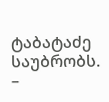ტაბატაძე საუბრობს.
–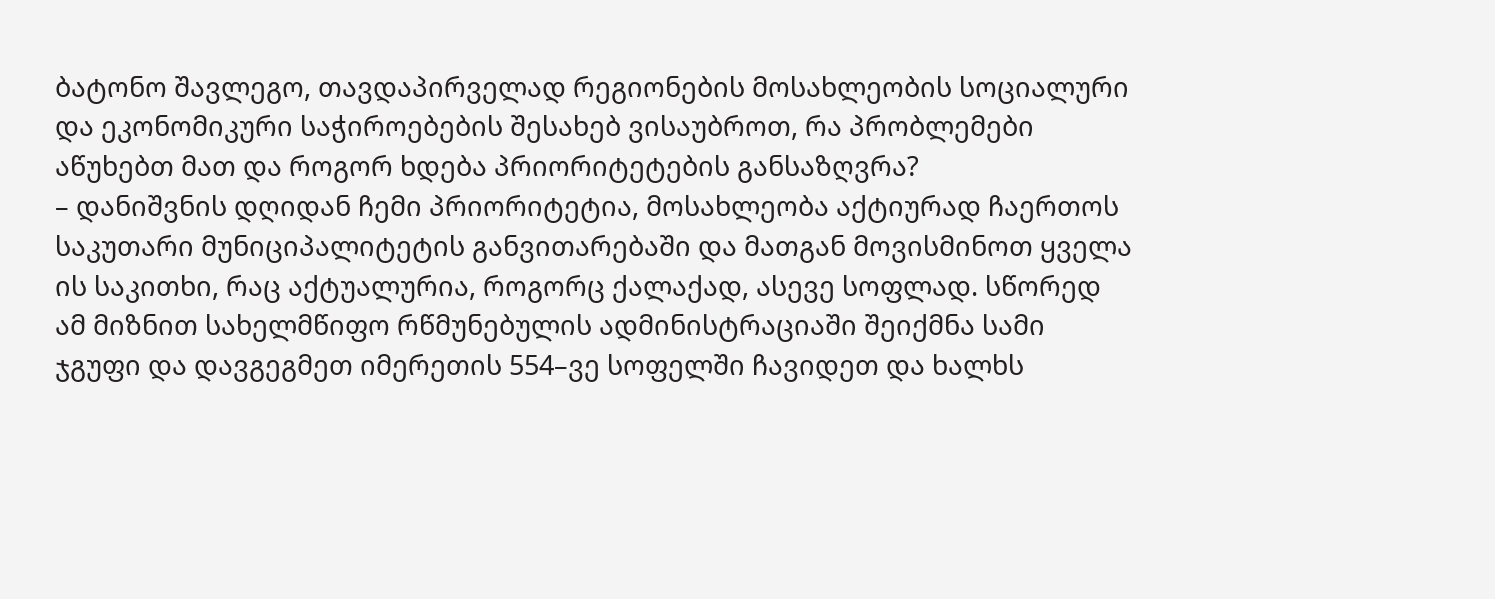ბატონო შავლეგო, თავდაპირველად რეგიონების მოსახლეობის სოციალური და ეკონომიკური საჭიროებების შესახებ ვისაუბროთ, რა პრობლემები აწუხებთ მათ და როგორ ხდება პრიორიტეტების განსაზღვრა?
– დანიშვნის დღიდან ჩემი პრიორიტეტია, მოსახლეობა აქტიურად ჩაერთოს საკუთარი მუნიციპალიტეტის განვითარებაში და მათგან მოვისმინოთ ყველა ის საკითხი, რაც აქტუალურია, როგორც ქალაქად, ასევე სოფლად. სწორედ ამ მიზნით სახელმწიფო რწმუნებულის ადმინისტრაციაში შეიქმნა სამი ჯგუფი და დავგეგმეთ იმერეთის 554–ვე სოფელში ჩავიდეთ და ხალხს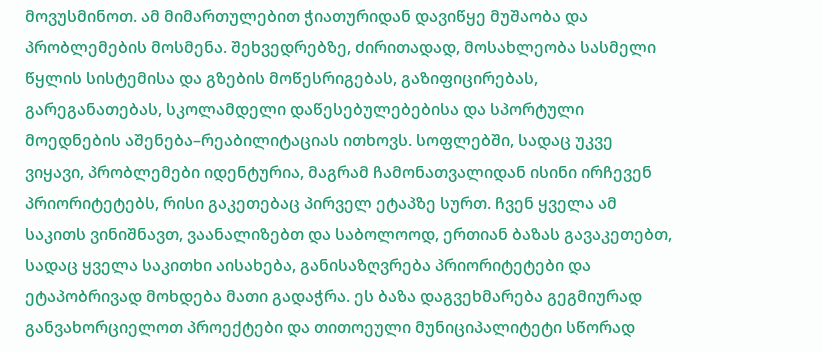მოვუსმინოთ. ამ მიმართულებით ჭიათურიდან დავიწყე მუშაობა და პრობლემების მოსმენა. შეხვედრებზე, ძირითადად, მოსახლეობა სასმელი წყლის სისტემისა და გზების მოწესრიგებას, გაზიფიცირებას, გარეგანათებას, სკოლამდელი დაწესებულებებისა და სპორტული მოედნების აშენება–რეაბილიტაციას ითხოვს. სოფლებში, სადაც უკვე ვიყავი, პრობლემები იდენტურია, მაგრამ ჩამონათვალიდან ისინი ირჩევენ პრიორიტეტებს, რისი გაკეთებაც პირველ ეტაპზე სურთ. ჩვენ ყველა ამ საკითს ვინიშნავთ, ვაანალიზებთ და საბოლოოდ, ერთიან ბაზას გავაკეთებთ, სადაც ყველა საკითხი აისახება, განისაზღვრება პრიორიტეტები და ეტაპობრივად მოხდება მათი გადაჭრა. ეს ბაზა დაგვეხმარება გეგმიურად განვახორციელოთ პროექტები და თითოეული მუნიციპალიტეტი სწორად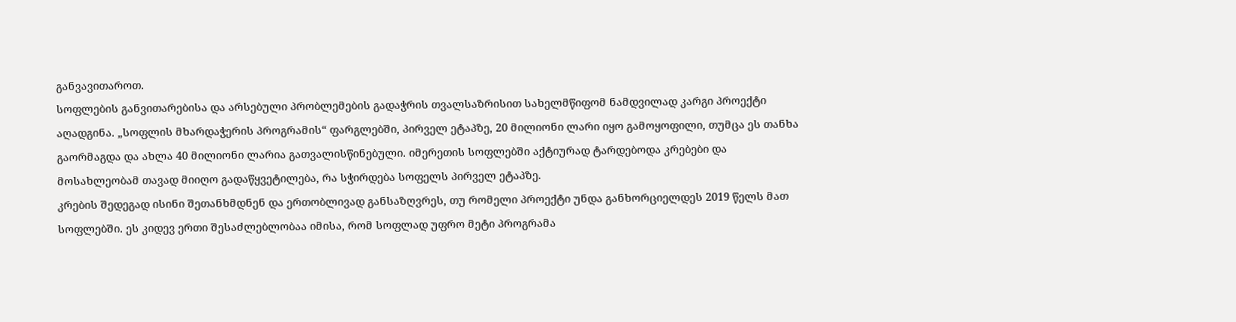განვავითაროთ.
სოფლების განვითარებისა და არსებული პრობლემების გადაჭრის თვალსაზრისით სახელმწიფომ ნამდვილად კარგი პროექტი აღადგინა. „სოფლის მხარდაჭერის პროგრამის“ ფარგლებში, პირველ ეტაპზე, 20 მილიონი ლარი იყო გამოყოფილი, თუმცა ეს თანხა გაორმაგდა და ახლა 40 მილიონი ლარია გათვალისწინებული. იმერეთის სოფლებში აქტიურად ტარდებოდა კრებები და მოსახლეობამ თავად მიიღო გადაწყვეტილება, რა სჭირდება სოფელს პირველ ეტაპზე.
კრების შედეგად ისინი შეთანხმდნენ და ერთობლივად განსაზღვრეს, თუ რომელი პროექტი უნდა განხორციელდეს 2019 წელს მათ სოფლებში. ეს კიდევ ერთი შესაძლებლობაა იმისა, რომ სოფლად უფრო მეტი პროგრამა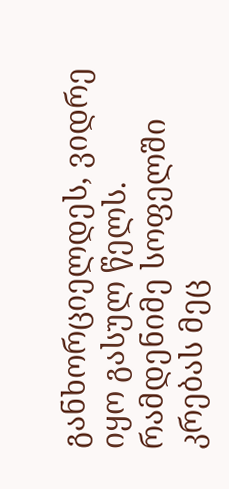განხორციელდეს, ვიდრე იყო გასულ წელს. რამდენიმე სოფელში კრებას მეც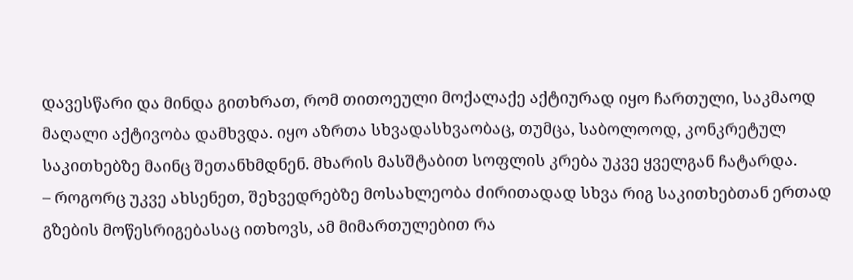დავესწარი და მინდა გითხრათ, რომ თითოეული მოქალაქე აქტიურად იყო ჩართული, საკმაოდ მაღალი აქტივობა დამხვდა. იყო აზრთა სხვადასხვაობაც, თუმცა, საბოლოოდ, კონკრეტულ საკითხებზე მაინც შეთანხმდნენ. მხარის მასშტაბით სოფლის კრება უკვე ყველგან ჩატარდა.
– როგორც უკვე ახსენეთ, შეხვედრებზე მოსახლეობა ძირითადად სხვა რიგ საკითხებთან ერთად გზების მოწესრიგებასაც ითხოვს, ამ მიმართულებით რა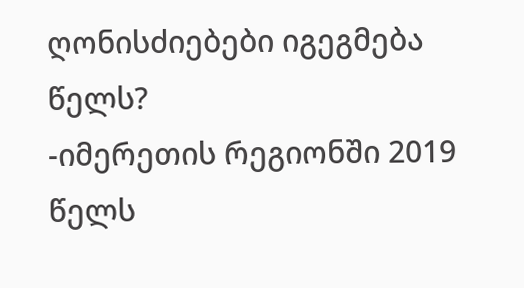ღონისძიებები იგეგმება წელს?
-იმერეთის რეგიონში 2019 წელს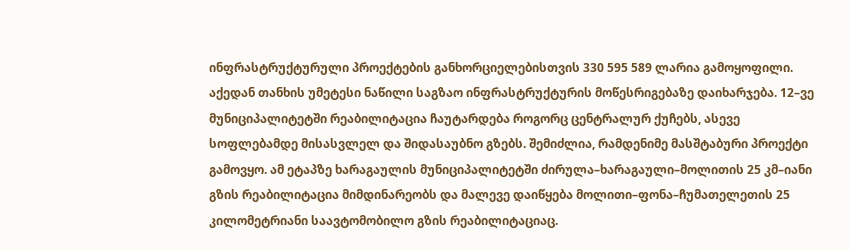ინფრასტრუქტურული პროექტების განხორციელებისთვის 330 595 589 ლარია გამოყოფილი. აქედან თანხის უმეტესი ნაწილი საგზაო ინფრასტრუქტურის მოწესრიგებაზე დაიხარჯება. 12–ვე მუნიციპალიტეტში რეაბილიტაცია ჩაუტარდება როგორც ცენტრალურ ქუჩებს, ასევე სოფლებამდე მისასვლელ და შიდასაუბნო გზებს. შემიძლია, რამდენიმე მასშტაბური პროექტი გამოვყო. ამ ეტაპზე ხარაგაულის მუნიციპალიტეტში ძირულა–ხარაგაული–მოლითის 25 კმ–იანი გზის რეაბილიტაცია მიმდინარეობს და მალევე დაიწყება მოლითი–ფონა–ჩუმათელეთის 25 კილომეტრიანი საავტომობილო გზის რეაბილიტაციაც.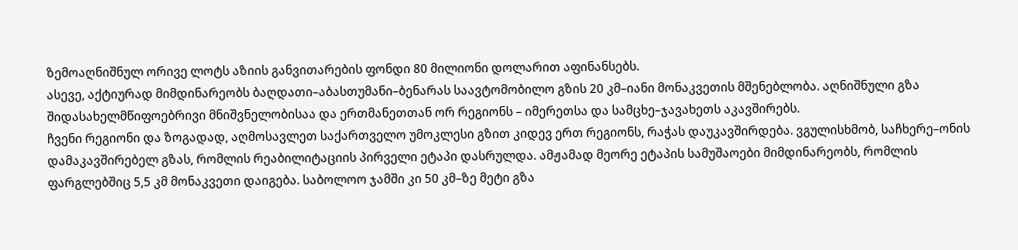ზემოაღნიშნულ ორივე ლოტს აზიის განვითარების ფონდი 80 მილიონი დოლარით აფინანსებს.
ასევე, აქტიურად მიმდინარეობს ბაღდათი–აბასთუმანი–ბენარას საავტომობილო გზის 20 კმ–იანი მონაკვეთის მშენებლობა. აღნიშნული გზა შიდასახელმწიფოებრივი მნიშვნელობისაა და ერთმანეთთან ორ რეგიონს – იმერეთსა და სამცხე–ჯავახეთს აკავშირებს.
ჩვენი რეგიონი და ზოგადად, აღმოსავლეთ საქართველო უმოკლესი გზით კიდევ ერთ რეგიონს, რაჭას დაუკავშირდება. ვგულისხმობ, საჩხერე–ონის დამაკავშირებელ გზას, რომლის რეაბილიტაციის პირველი ეტაპი დასრულდა. ამჟამად მეორე ეტაპის სამუშაოები მიმდინარეობს, რომლის ფარგლებშიც 5,5 კმ მონაკვეთი დაიგება. საბოლოო ჯამში კი 50 კმ–ზე მეტი გზა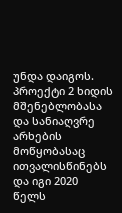უნდა დაიგოს. პროექტი 2 ხიდის მშენებლობასა და სანიაღვრე არხების მოწყობასაც ითვალისწინებს და იგი 2020 წელს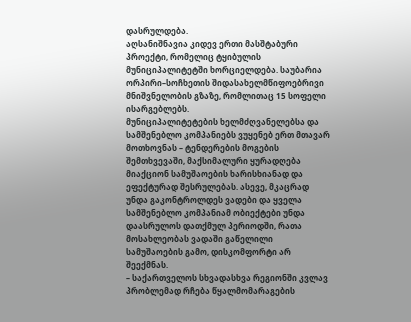დასრულდება.
აღსანიშნავია კიდევ ერთი მასშტაბური პროექტი, რომელიც ტყიბულის მუნიციპალიტეტში ხორციელდება. საუბარია ორპირი–სოჩხეთის შიდასახელმწიფოებრივი მნიშვნელობის გზაზე, რომლითაც 15 სოფელი ისარგებლებს.
მუნიციპალიტეტების ხელმძღვანელებსა და სამშენებლო კომპანიებს ვუყენებ ერთ მთავარ მოთხოვნას – ტენდერების მოგების შემთხვევაში, მაქსიმალური ყურადღება მიაქციონ სამუშაოების ხარისხიანად და ეფექტურად შესრულებას. ასევე, მკაცრად უნდა გაკონტროლდეს ვადები და ყველა სამშენებლო კომპანიამ ობიექტები უნდა დაასრულოს დათქმულ პერიოდში, რათა მოსახლეობას ვადაში გაწელილი სამუშაოების გამო, დისკომფორტი არ შეექმნას.
– საქართველოს სხვადასხვა რეგიონში კვლავ პრობლემად რჩება წყალმომარაგების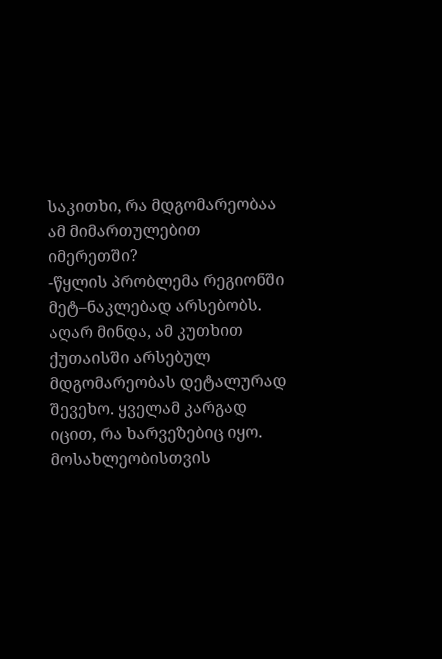საკითხი, რა მდგომარეობაა ამ მიმართულებით იმერეთში?
-წყლის პრობლემა რეგიონში მეტ–ნაკლებად არსებობს. აღარ მინდა, ამ კუთხით ქუთაისში არსებულ მდგომარეობას დეტალურად შევეხო. ყველამ კარგად იცით, რა ხარვეზებიც იყო. მოსახლეობისთვის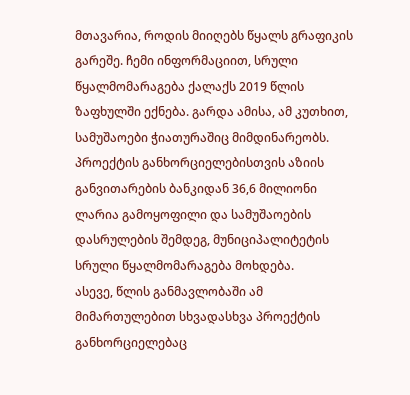მთავარია, როდის მიიღებს წყალს გრაფიკის გარეშე. ჩემი ინფორმაციით, სრული წყალმომარაგება ქალაქს 2019 წლის ზაფხულში ექნება. გარდა ამისა, ამ კუთხით, სამუშაოები ჭიათურაშიც მიმდინარეობს. პროექტის განხორციელებისთვის აზიის განვითარების ბანკიდან 36,6 მილიონი ლარია გამოყოფილი და სამუშაოების დასრულების შემდეგ, მუნიციპალიტეტის სრული წყალმომარაგება მოხდება.
ასევე, წლის განმავლობაში ამ მიმართულებით სხვადასხვა პროექტის განხორციელებაც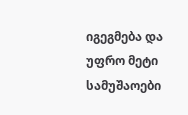იგეგმება და უფრო მეტი სამუშაოები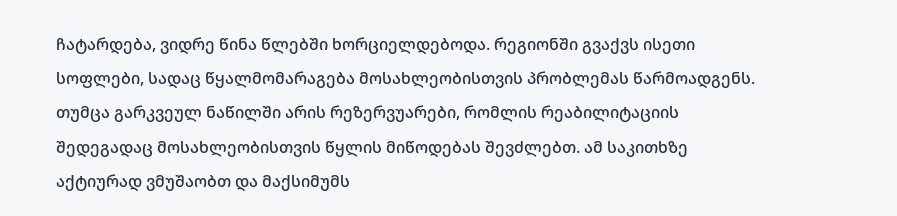ჩატარდება, ვიდრე წინა წლებში ხორციელდებოდა. რეგიონში გვაქვს ისეთი სოფლები, სადაც წყალმომარაგება მოსახლეობისთვის პრობლემას წარმოადგენს. თუმცა გარკვეულ ნაწილში არის რეზერვუარები, რომლის რეაბილიტაციის შედეგადაც მოსახლეობისთვის წყლის მიწოდებას შევძლებთ. ამ საკითხზე აქტიურად ვმუშაობთ და მაქსიმუმს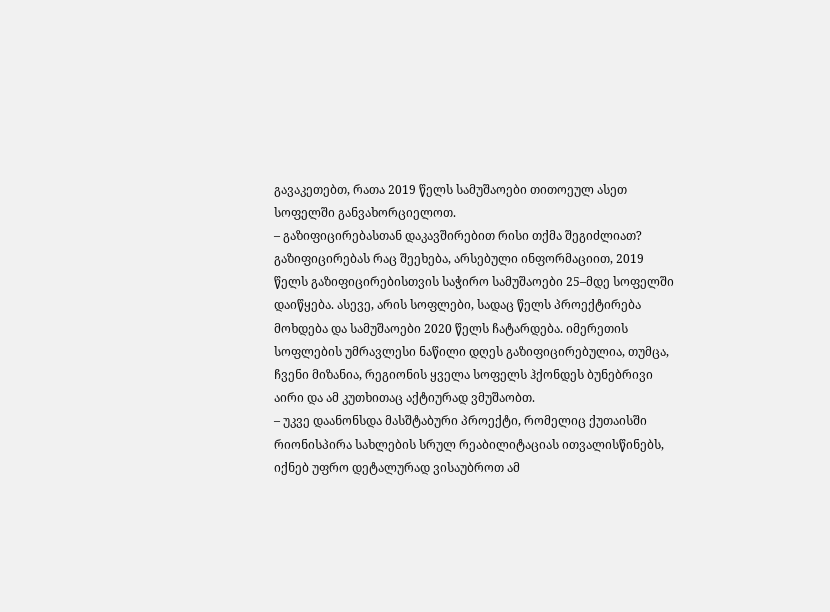გავაკეთებთ, რათა 2019 წელს სამუშაოები თითოეულ ასეთ სოფელში განვახორციელოთ.
– გაზიფიცირებასთან დაკავშირებით რისი თქმა შეგიძლიათ?
გაზიფიცირებას რაც შეეხება, არსებული ინფორმაციით, 2019 წელს გაზიფიცირებისთვის საჭირო სამუშაოები 25–მდე სოფელში დაიწყება. ასევე, არის სოფლები, სადაც წელს პროექტირება მოხდება და სამუშაოები 2020 წელს ჩატარდება. იმერეთის სოფლების უმრავლესი ნაწილი დღეს გაზიფიცირებულია, თუმცა, ჩვენი მიზანია, რეგიონის ყველა სოფელს ჰქონდეს ბუნებრივი აირი და ამ კუთხითაც აქტიურად ვმუშაობთ.
– უკვე დაანონსდა მასშტაბური პროექტი, რომელიც ქუთაისში რიონისპირა სახლების სრულ რეაბილიტაციას ითვალისწინებს, იქნებ უფრო დეტალურად ვისაუბროთ ამ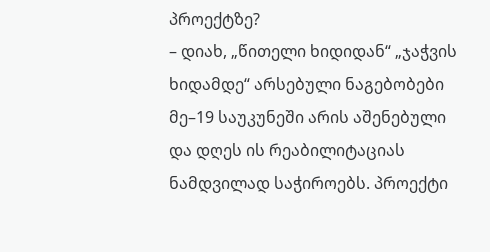პროექტზე?
– დიახ, „წითელი ხიდიდან“ „ჯაჭვის ხიდამდე“ არსებული ნაგებობები მე–19 საუკუნეში არის აშენებული და დღეს ის რეაბილიტაციას ნამდვილად საჭიროებს. პროექტი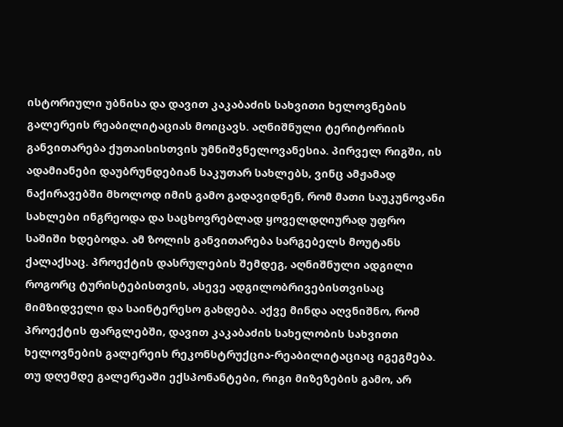ისტორიული უბნისა და დავით კაკაბაძის სახვითი ხელოვნების გალერეის რეაბილიტაციას მოიცავს. აღნიშნული ტერიტორიის განვითარება ქუთაისისთვის უმნიშვნელოვანესია. პირველ რიგში, ის ადამიანები დაუბრუნდებიან საკუთარ სახლებს, ვინც ამჟამად ნაქირავებში მხოლოდ იმის გამო გადავიდნენ, რომ მათი საუკუნოვანი სახლები ინგრეოდა და საცხოვრებლად ყოველდღიურად უფრო საშიში ხდებოდა. ამ ზოლის განვითარება სარგებელს მოუტანს ქალაქსაც. პროექტის დასრულების შემდეგ, აღნიშნული ადგილი როგორც ტურისტებისთვის, ასევე ადგილობრივებისთვისაც მიმზიდველი და საინტერესო გახდება. აქვე მინდა აღვნიშნო, რომ პროექტის ფარგლებში, დავით კაკაბაძის სახელობის სახვითი ხელოვნების გალერეის რეკონსტრუქცია-რეაბილიტაციაც იგეგმება. თუ დღემდე გალერეაში ექსპონანტები, რიგი მიზეზების გამო, არ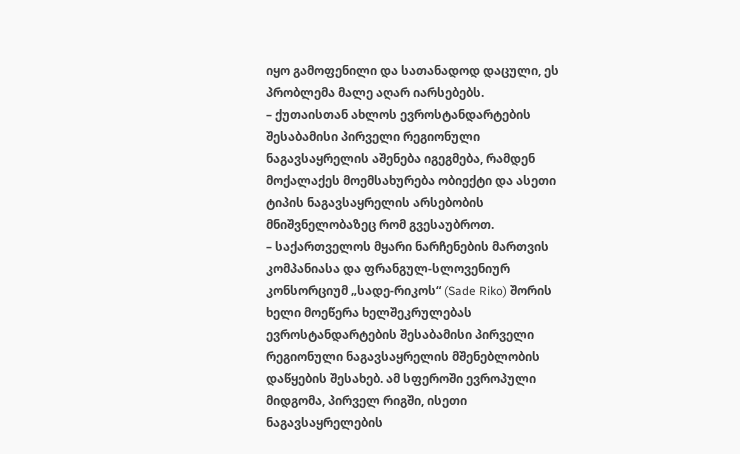იყო გამოფენილი და სათანადოდ დაცული, ეს პრობლემა მალე აღარ იარსებებს.
– ქუთაისთან ახლოს ევროსტანდარტების შესაბამისი პირველი რეგიონული ნაგავსაყრელის აშენება იგეგმება, რამდენ მოქალაქეს მოემსახურება ობიექტი და ასეთი ტიპის ნაგავსაყრელის არსებობის მნიშვნელობაზეც რომ გვესაუბროთ.
– საქართველოს მყარი ნარჩენების მართვის კომპანიასა და ფრანგულ-სლოვენიურ კონსორციუმ „სადე-რიკოს“ (Sade Riko) შორის ხელი მოეწერა ხელშეკრულებას ევროსტანდარტების შესაბამისი პირველი რეგიონული ნაგავსაყრელის მშენებლობის დაწყების შესახებ. ამ სფეროში ევროპული მიდგომა, პირველ რიგში, ისეთი ნაგავსაყრელების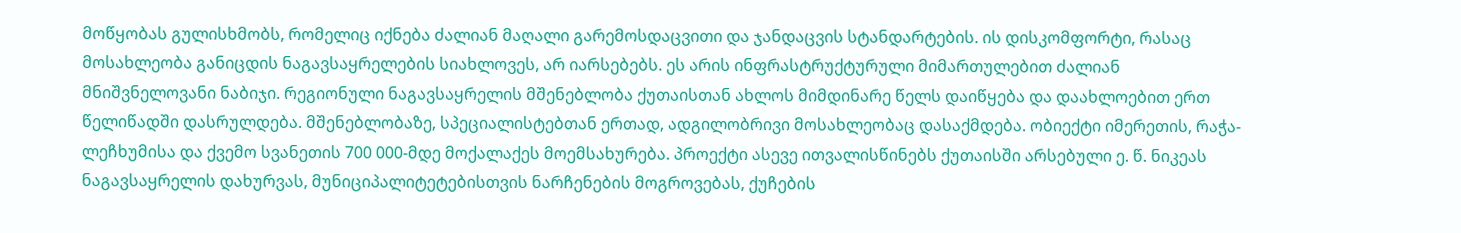მოწყობას გულისხმობს, რომელიც იქნება ძალიან მაღალი გარემოსდაცვითი და ჯანდაცვის სტანდარტების. ის დისკომფორტი, რასაც მოსახლეობა განიცდის ნაგავსაყრელების სიახლოვეს, არ იარსებებს. ეს არის ინფრასტრუქტურული მიმართულებით ძალიან მნიშვნელოვანი ნაბიჯი. რეგიონული ნაგავსაყრელის მშენებლობა ქუთაისთან ახლოს მიმდინარე წელს დაიწყება და დაახლოებით ერთ წელიწადში დასრულდება. მშენებლობაზე, სპეციალისტებთან ერთად, ადგილობრივი მოსახლეობაც დასაქმდება. ობიექტი იმერეთის, რაჭა-ლეჩხუმისა და ქვემო სვანეთის 700 000-მდე მოქალაქეს მოემსახურება. პროექტი ასევე ითვალისწინებს ქუთაისში არსებული ე. წ. ნიკეას ნაგავსაყრელის დახურვას, მუნიციპალიტეტებისთვის ნარჩენების მოგროვებას, ქუჩების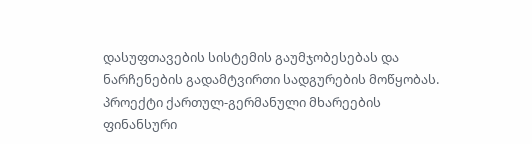დასუფთავების სისტემის გაუმჯობესებას და ნარჩენების გადამტვირთი სადგურების მოწყობას. პროექტი ქართულ-გერმანული მხარეების ფინანსური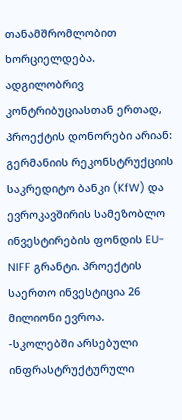თანამშრომლობით ხორციელდება. ადგილობრივ კონტრიბუციასთან ერთად, პროექტის დონორები არიან: გერმანიის რეკონსტრუქციის საკრედიტო ბანკი (KfW) და ევროკავშირის სამეზობლო ინვესტირების ფონდის EU-NIFF გრანტი. პროექტის საერთო ინვესტიცია 26 მილიონი ევროა.
-სკოლებში არსებული ინფრასტრუქტურული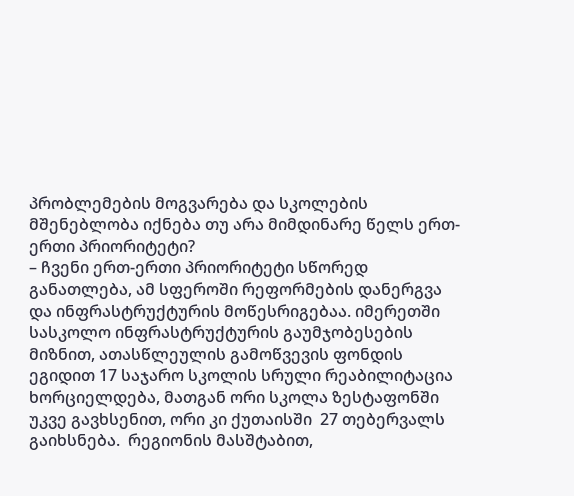პრობლემების მოგვარება და სკოლების მშენებლობა იქნება თუ არა მიმდინარე წელს ერთ-ერთი პრიორიტეტი?
– ჩვენი ერთ-ერთი პრიორიტეტი სწორედ განათლება, ამ სფეროში რეფორმების დანერგვა და ინფრასტრუქტურის მოწესრიგებაა. იმერეთში სასკოლო ინფრასტრუქტურის გაუმჯობესების მიზნით, ათასწლეულის გამოწვევის ფონდის ეგიდით 17 საჯარო სკოლის სრული რეაბილიტაცია ხორციელდება, მათგან ორი სკოლა ზესტაფონში უკვე გავხსენით, ორი კი ქუთაისში  27 თებერვალს გაიხსნება.  რეგიონის მასშტაბით,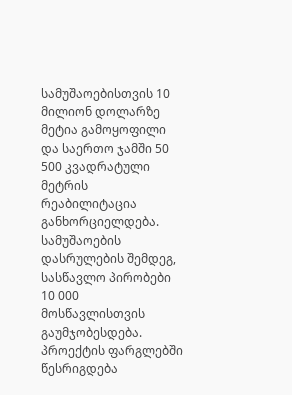სამუშაოებისთვის 10 მილიონ დოლარზე მეტია გამოყოფილი და საერთო ჯამში 50 500 კვადრატული მეტრის რეაბილიტაცია განხორციელდება. სამუშაოების დასრულების შემდეგ, სასწავლო პირობები 10 000 მოსწავლისთვის გაუმჯობესდება. პროექტის ფარგლებში წესრიგდება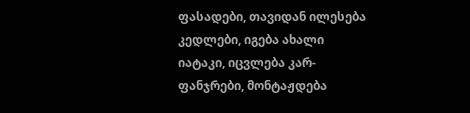ფასადები, თავიდან ილესება კედლები, იგება ახალი იატაკი, იცვლება კარ-ფანჯრები, მონტაჟდება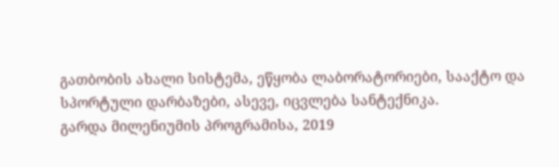გათბობის ახალი სისტემა, ეწყობა ლაბორატორიები, სააქტო და სპორტული დარბაზები, ასევე, იცვლება სანტექნიკა.
გარდა მილენიუმის პროგრამისა, 2019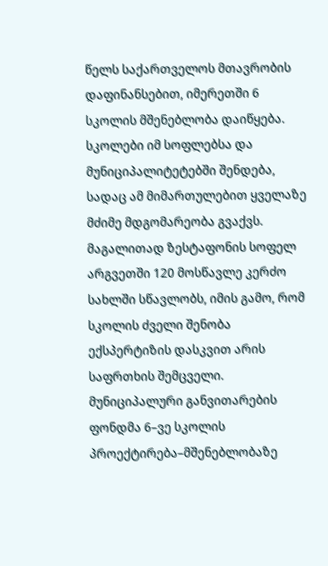წელს საქართველოს მთავრობის დაფინანსებით, იმერეთში 6 სკოლის მშენებლობა დაიწყება. სკოლები იმ სოფლებსა და მუნიციპალიტეტებში შენდება, სადაც ამ მიმართულებით ყველაზე მძიმე მდგომარეობა გვაქვს. მაგალითად ზესტაფონის სოფელ არგვეთში 120 მოსწავლე კერძო სახლში სწავლობს, იმის გამო, რომ სკოლის ძველი შენობა ექსპერტიზის დასკვით არის საფრთხის შემცველი. მუნიციპალური განვითარების ფონდმა 6–ვე სკოლის პროექტირება–მშენებლობაზე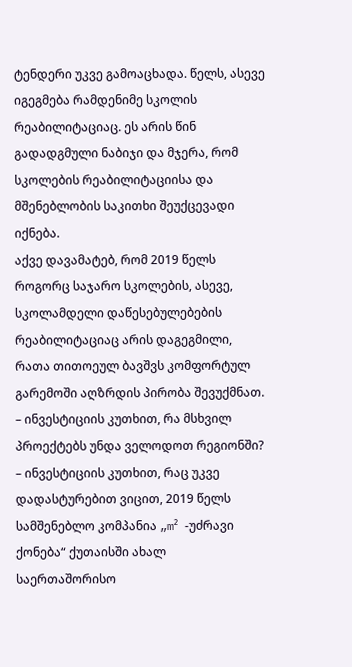ტენდერი უკვე გამოაცხადა. წელს, ასევე იგეგმება რამდენიმე სკოლის რეაბილიტაციაც. ეს არის წინ გადადგმული ნაბიჯი და მჯერა, რომ სკოლების რეაბილიტაციისა და მშენებლობის საკითხი შეუქცევადი იქნება.
აქვე დავამატებ, რომ 2019 წელს როგორც საჯარო სკოლების, ასევე, სკოლამდელი დაწესებულებების რეაბილიტაციაც არის დაგეგმილი, რათა თითოეულ ბავშვს კომფორტულ გარემოში აღზრდის პირობა შევუქმნათ.
– ინვესტიციის კუთხით, რა მსხვილ პროექტებს უნდა ველოდოთ რეგიონში?
– ინვესტიციის კუთხით, რაც უკვე დადასტურებით ვიცით, 2019 წელს სამშენებლო კომპანია „m² -უძრავი ქონება“ ქუთაისში ახალ საერთაშორისო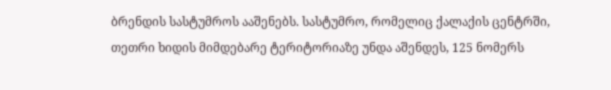ბრენდის სასტუმროს ააშენებს. სასტუმრო, რომელიც ქალაქის ცენტრში, თეთრი ხიდის მიმდებარე ტერიტორიაზე უნდა აშენდეს, 125 ნომერს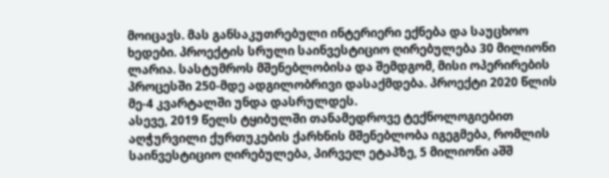მოიცავს. მას განსაკუთრებული ინტერიერი ექნება და საუცხოო ხედები. პროექტის სრული საინვესტიციო ღირებულება 30 მილიონი ლარია. სასტუმროს მშენებლობისა და შემდგომ, მისი ოპერირების პროცესში 250-მდე ადგილობრივი დასაქმდება. პროექტი 2020 წლის მე-4 კვარტალში უნდა დასრულდეს.
ასევე, 2019 წელს ტყიბულში თანამედროვე ტექნოლოგიებით აღჭურვილი ქურთუკების ქარხნის მშენებლობა იგეგმება, რომლის საინვესტიციო ღირებულება, პირველ ეტაპზე, 5 მილიონი აშშ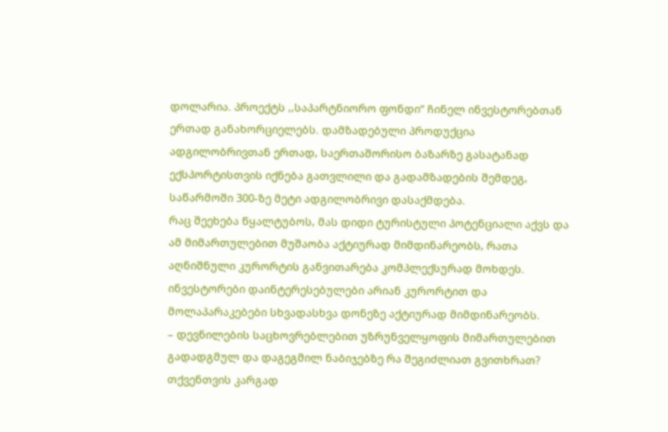დოლარია. პროექტს ,,საპარტნიორო ფონდი“ ჩინელ ინვესტორებთან ერთად განახორციელებს. დამზადებული პროდუქცია ადგილობრივთან ერთად, საერთაშორისო ბაზარზე გასატანად ექსპორტისთვის იქნება გათვლილი და გადამზადების შემდეგ, საწარმოში 300-ზე მეტი ადგილობრივი დასაქმდება.
რაც შეეხება წყალტუბოს, მას დიდი ტურისტული პოტენციალი აქვს და ამ მიმართულებით მუშაობა აქტიურად მიმდინარეობს, რათა აღნიშნული კურორტის განვითარება კომპლექსურად მოხდეს. ინვესტორები დაინტერესებულები არიან კურორტით და მოლაპარაკებები სხვადასხვა დონეზე აქტიურად მიმდინარეობს.
– დევნილების საცხოვრებლებით უზრუნველყოფის მიმართულებით გადადგმულ და დაგეგმილ ნაბიჯებზე რა შეგიძლიათ გვითხრათ?
თქვენთვის კარგად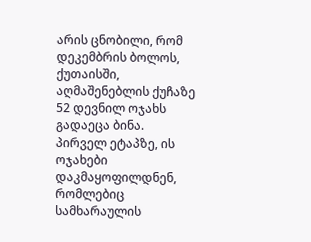არის ცნობილი, რომ დეკემბრის ბოლოს, ქუთაისში, აღმაშენებლის ქუჩაზე 52 დევნილ ოჯახს გადაეცა ბინა. პირველ ეტაპზე, ის ოჯახები დაკმაყოფილდნენ, რომლებიც სამხარაულის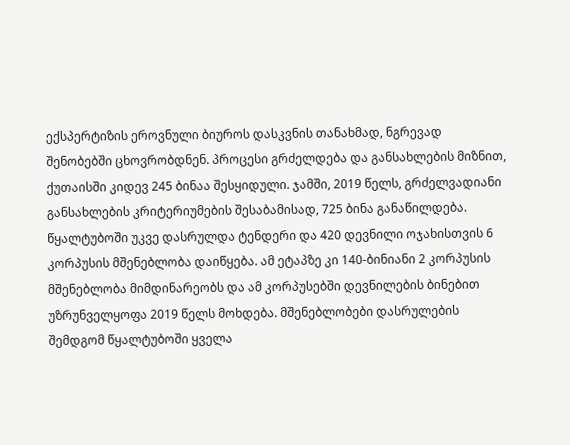ექსპერტიზის ეროვნული ბიუროს დასკვნის თანახმად, ნგრევად შენობებში ცხოვრობდნენ. პროცესი გრძელდება და განსახლების მიზნით, ქუთაისში კიდევ 245 ბინაა შესყიდული. ჯამში, 2019 წელს, გრძელვადიანი განსახლების კრიტერიუმების შესაბამისად, 725 ბინა განაწილდება.
წყალტუბოში უკვე დასრულდა ტენდერი და 420 დევნილი ოჯახისთვის 6 კორპუსის მშენებლობა დაიწყება. ამ ეტაპზე კი 140-ბინიანი 2 კორპუსის მშენებლობა მიმდინარეობს და ამ კორპუსებში დევნილების ბინებით უზრუნველყოფა 2019 წელს მოხდება. მშენებლობები დასრულების შემდგომ წყალტუბოში ყველა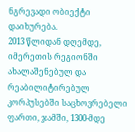ნგრევადი ობიექტი დაიხურება.
2013 წლიდან დღემდე, იმერეთის რეგიონში ახალაშენებულ და რეაბილიტირებულ კორპუსებში საცხოვრებელი ფართი, ჯამში, 1300-მდე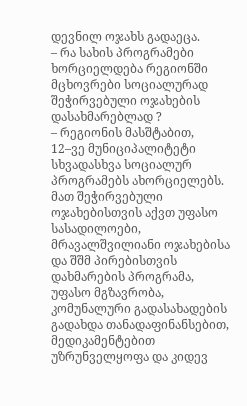დევნილ ოჯახს გადაეცა.
– რა სახის პროგრამები ხორციელდება რეგიონში მცხოვრები სოციალურად შეჭირვებული ოჯახების დასახმარებლად ?
– რეგიონის მასშტაბით, 12–ვე მუნიციპალიტეტი სხვადასხვა სოციალურ პროგრამებს ახორციელებს. მათ შეჭირვებული ოჯახებისთვის აქვთ უფასო სასადილოები, მრავალშვილიანი ოჯახებისა და შშმ პირებისთვის დახმარების პროგრამა, უფასო მგზავრობა, კომუნალური გადასახადების გადახდა თანადაფინანსებით, მედიკამენტებით უზრუნველყოფა და კიდევ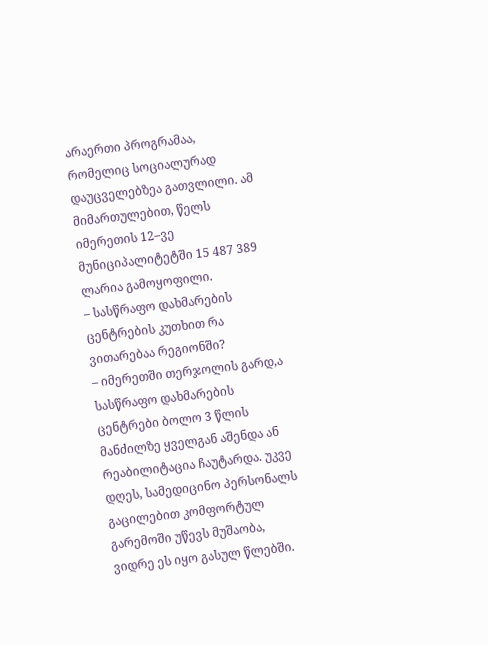არაერთი პროგრამაა, რომელიც სოციალურად დაუცველებზეა გათვლილი. ამ მიმართულებით, წელს იმერეთის 12–ვე მუნიციპალიტეტში 15 487 389 ლარია გამოყოფილი.
– სასწრაფო დახმარების ცენტრების კუთხით რა ვითარებაა რეგიონში?
– იმერეთში თერჯოლის გარდ,ა სასწრაფო დახმარების ცენტრები ბოლო 3 წლის მანძილზე ყველგან აშენდა ან რეაბილიტაცია ჩაუტარდა. უკვე დღეს, სამედიცინო პერსონალს გაცილებით კომფორტულ გარემოში უწევს მუშაობა, ვიდრე ეს იყო გასულ წლებში.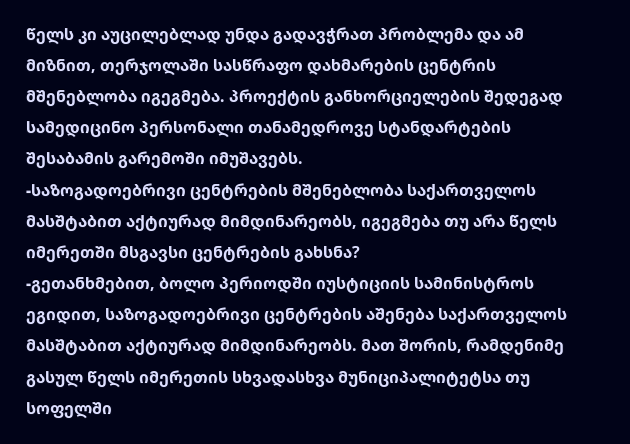წელს კი აუცილებლად უნდა გადავჭრათ პრობლემა და ამ მიზნით, თერჯოლაში სასწრაფო დახმარების ცენტრის მშენებლობა იგეგმება. პროექტის განხორციელების შედეგად სამედიცინო პერსონალი თანამედროვე სტანდარტების შესაბამის გარემოში იმუშავებს.
-საზოგადოებრივი ცენტრების მშენებლობა საქართველოს მასშტაბით აქტიურად მიმდინარეობს, იგეგმება თუ არა წელს იმერეთში მსგავსი ცენტრების გახსნა?
-გეთანხმებით, ბოლო პერიოდში იუსტიციის სამინისტროს ეგიდით, საზოგადოებრივი ცენტრების აშენება საქართველოს მასშტაბით აქტიურად მიმდინარეობს. მათ შორის, რამდენიმე გასულ წელს იმერეთის სხვადასხვა მუნიციპალიტეტსა თუ სოფელში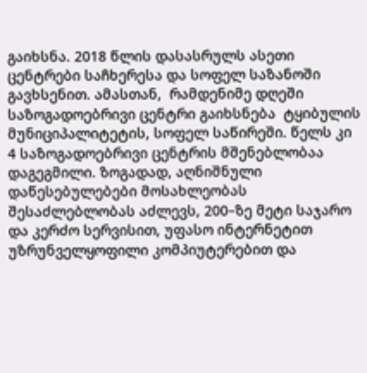გაიხსნა. 2018 წლის დასასრულს ასეთი ცენტრები საჩხერესა და სოფელ საზანოში გავხსენით. ამასთან,  რამდენიმე დღეში საზოგადოებრივი ცენტრი გაიხსნება  ტყიბულის მუნიციპალიტეტის, სოფელ საწირეში. წელს კი 4 საზოგადოებრივი ცენტრის მშენებლობაა დაგეგმილი. ზოგადად, აღნიშნული დაწესებულებები მოსახლეობას შესაძლებლობას აძლევს, 200–ზე მეტი საჯარო და კერძო სერვისით, უფასო ინტერნეტით უზრუნველყოფილი კომპიუტერებით და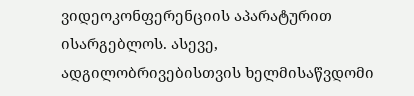ვიდეოკონფერენციის აპარატურით ისარგებლოს. ასევე, ადგილობრივებისთვის ხელმისაწვდომი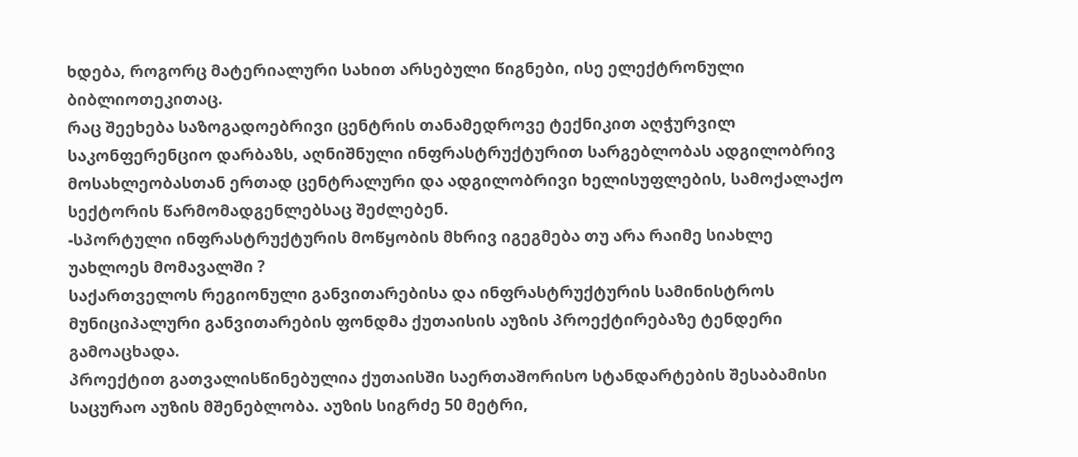ხდება, როგორც მატერიალური სახით არსებული წიგნები, ისე ელექტრონული ბიბლიოთეკითაც.
რაც შეეხება საზოგადოებრივი ცენტრის თანამედროვე ტექნიკით აღჭურვილ საკონფერენციო დარბაზს, აღნიშნული ინფრასტრუქტურით სარგებლობას ადგილობრივ მოსახლეობასთან ერთად ცენტრალური და ადგილობრივი ხელისუფლების, სამოქალაქო სექტორის წარმომადგენლებსაც შეძლებენ.
-სპორტული ინფრასტრუქტურის მოწყობის მხრივ იგეგმება თუ არა რაიმე სიახლე უახლოეს მომავალში ?
საქართველოს რეგიონული განვითარებისა და ინფრასტრუქტურის სამინისტროს მუნიციპალური განვითარების ფონდმა ქუთაისის აუზის პროექტირებაზე ტენდერი გამოაცხადა.
პროექტით გათვალისწინებულია ქუთაისში საერთაშორისო სტანდარტების შესაბამისი საცურაო აუზის მშენებლობა. აუზის სიგრძე 50 მეტრი,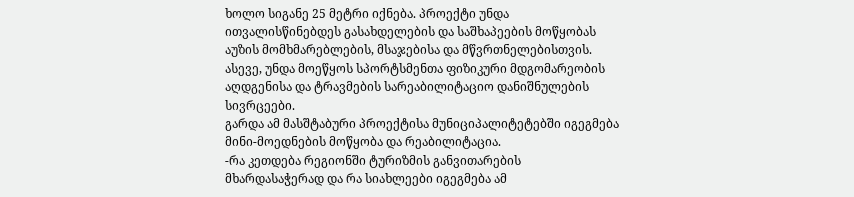ხოლო სიგანე 25 მეტრი იქნება. პროექტი უნდა ითვალისწინებდეს გასახდელების და საშხაპეების მოწყობას აუზის მომხმარებლების, მსაჯებისა და მწვრთნელებისთვის.
ასევე, უნდა მოეწყოს სპორტსმენთა ფიზიკური მდგომარეობის აღდგენისა და ტრავმების სარეაბილიტაციო დანიშნულების სივრცეები.
გარდა ამ მასშტაბური პროექტისა მუნიციპალიტეტებში იგეგმება მინი-მოედნების მოწყობა და რეაბილიტაცია.
-რა კეთდება რეგიონში ტურიზმის განვითარების მხარდასაჭერად და რა სიახლეები იგეგმება ამ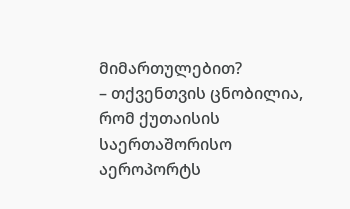მიმართულებით?
– თქვენთვის ცნობილია, რომ ქუთაისის საერთაშორისო აეროპორტს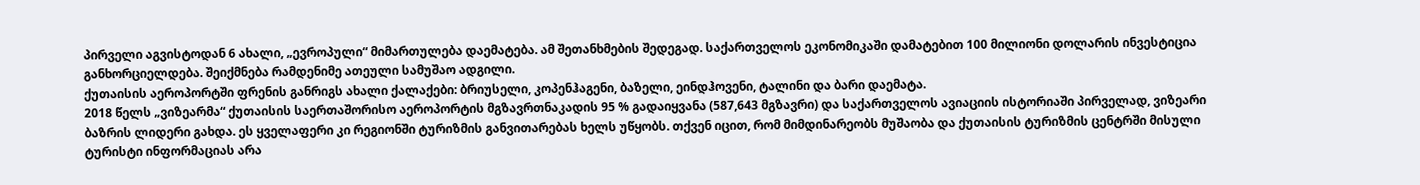პირველი აგვისტოდან 6 ახალი, „ევროპული“ მიმართულება დაემატება. ამ შეთანხმების შედეგად. საქართველოს ეკონომიკაში დამატებით 100 მილიონი დოლარის ინვესტიცია განხორციელდება. შეიქმნება რამდენიმე ათეული სამუშაო ადგილი.
ქუთაისის აეროპორტში ფრენის განრიგს ახალი ქალაქები: ბრიუსელი, კოპენჰაგენი, ბაზელი, ეინდჰოვენი, ტალინი და ბარი დაემატა.
2018 წელს „ვიზეარმა“ ქუთაისის საერთაშორისო აეროპორტის მგზავრთნაკადის 95 % გადაიყვანა (587,643 მგზავრი) და საქართველოს ავიაციის ისტორიაში პირველად, ვიზეარი ბაზრის ლიდერი გახდა. ეს ყველაფერი კი რეგიონში ტურიზმის განვითარებას ხელს უწყობს. თქვენ იცით, რომ მიმდინარეობს მუშაობა და ქუთაისის ტურიზმის ცენტრში მისული ტურისტი ინფორმაციას არა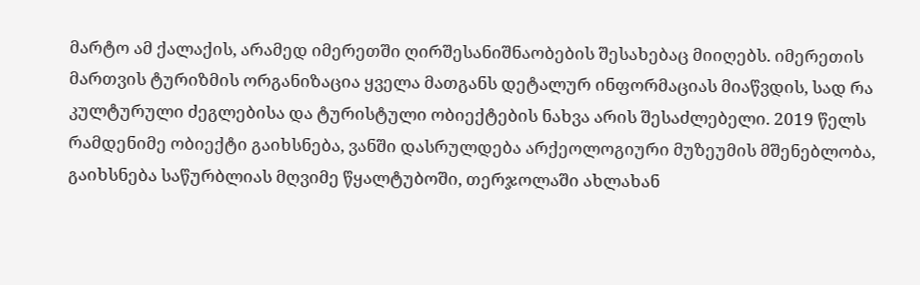მარტო ამ ქალაქის, არამედ იმერეთში ღირშესანიშნაობების შესახებაც მიიღებს. იმერეთის მართვის ტურიზმის ორგანიზაცია ყველა მათგანს დეტალურ ინფორმაციას მიაწვდის, სად რა კულტურული ძეგლებისა და ტურისტული ობიექტების ნახვა არის შესაძლებელი. 2019 წელს რამდენიმე ობიექტი გაიხსნება, ვანში დასრულდება არქეოლოგიური მუზეუმის მშენებლობა, გაიხსნება საწურბლიას მღვიმე წყალტუბოში, თერჯოლაში ახლახან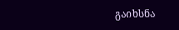გაიხსნა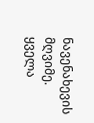ნავენახევის მღვიმე. ყველა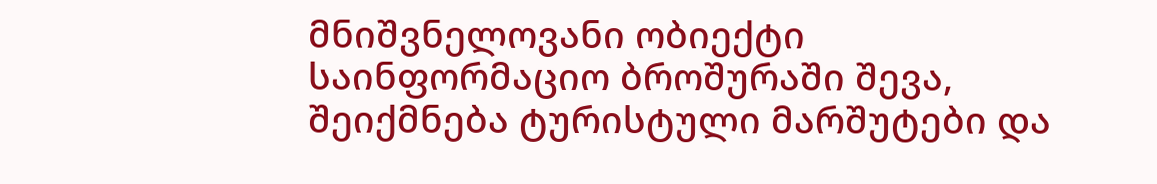მნიშვნელოვანი ობიექტი საინფორმაციო ბროშურაში შევა, შეიქმნება ტურისტული მარშუტები და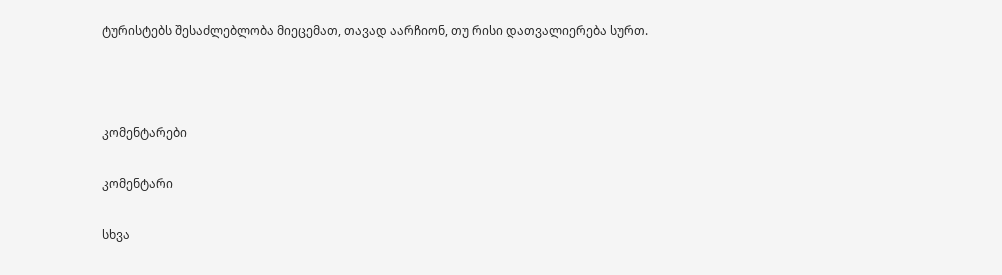ტურისტებს შესაძლებლობა მიეცემათ, თავად აარჩიონ, თუ რისი დათვალიერება სურთ.



კომენტარები

კომენტარი

სხვა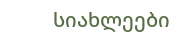სიახლეები